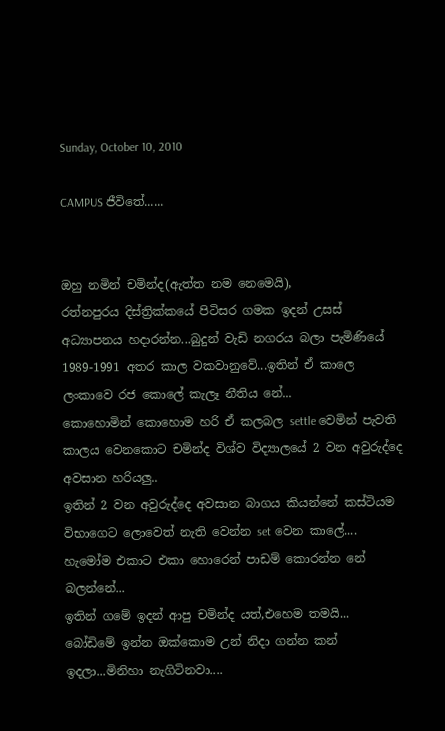Sunday, October 10, 2010

CAMPUS ජීවිතේ......


ඔහු නමින් චමින්ද(ඇත්ත නම නෙමෙයි),
රත්නපුරය දිස්ත්‍රික්කයේ පිටිසර ගමක ඉදන් උසස් අධ්‍යාපනය හදාරන්න...බුදුන් වැඩි නගරය බලා පැමිණියේ 1989-1991 අතර කාල වකවානුවේ...ඉතින් ඒ කාලෙ ලංකාවෙ රජ කොලේ කැලෑ නීතිය නේ...
කොහොමින් කොහොම හරි ඒ කලබල settle වෙමින් පැවති කාලය වෙනකොට චමින්ද විශ්ව විද්‍යාලයේ 2 වන අවුරුද්දෙ අවසාන හරියලු..
ඉතින් 2 වන අවුරුද්දෙ අවසාන බාගය කියන්නේ කස්ටියම විභාගෙට ලොවෙත් නැති වෙන්න set වෙන කාලේ....
හැමෝම එකාට එකා හොරෙන් පාඩම් කොරන්න නේ බලන්නේ...
ඉතින් ගමේ ඉදන් ආපු චමින්ද යත්,එහෙම තමයි...
බෝඩිමේ ඉන්න ඔක්කොම උන් නිදා ගන්න කන් ඉදලා...මිනිහා නැගිටිනවා....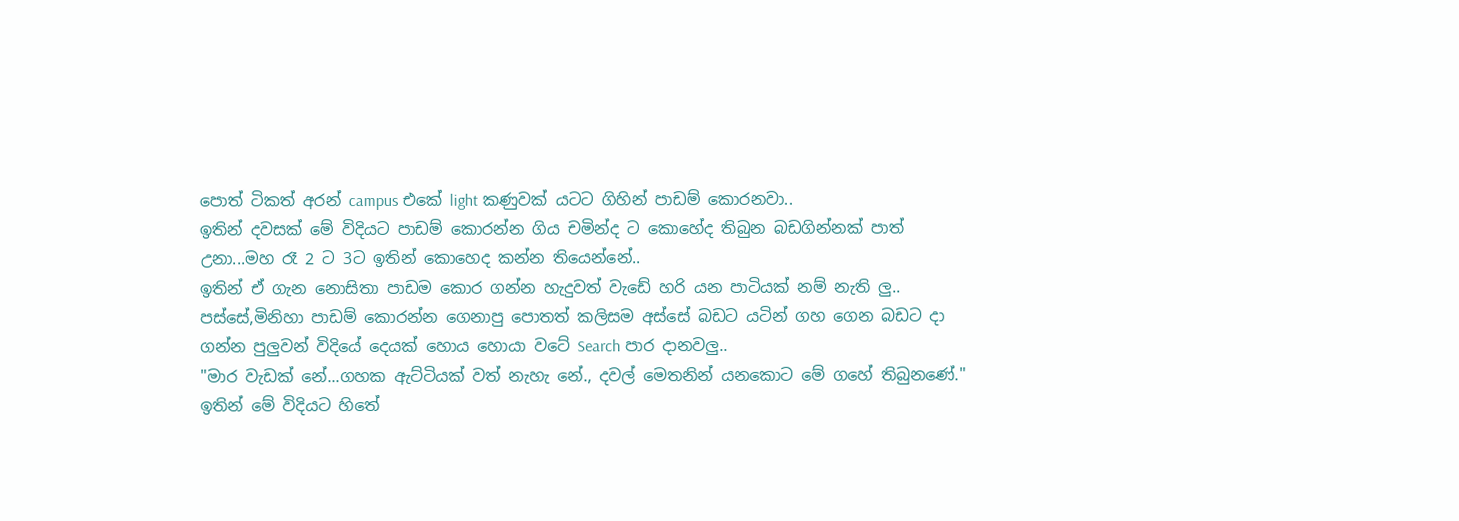පොත් ටිකත් අරන් campus එකේ light කණුවක් යටට ගිහින් පාඩම් කොරනවා..
ඉතින් දවසක් මේ විදියට පාඩම් කොරන්න ගිය චමින්ද ට කොහේද තිබුන බඩගින්නක් පාත් උනා...මහ රෑ 2 ට 3ට ඉතින් කොහෙද කන්න තියෙන්නේ..
ඉතින් ඒ ගැන නොසිතා පාඩම කොර ගන්න හැදුවත් වැඩේ හරි යන පාටියක් නම් නැති ලු..
පස්සේ,මිනිහා පාඩම් කොරන්න ගෙනාපු පොතත් කලිසම අස්සේ බඩට යටින් ගහ ගෙන බඩට දා ගන්න පුලුවන් විදියේ දෙයක් හොය හොයා වටේ Search පාර දානවලු..
"මාර වැඩක් නේ...ගහක ඇට්ටියක් වත් නැහැ නේ., දවල් මෙතනින් යනකොට මේ ගහේ තිබුනණේ."
ඉතින් මේ විදියට හිතේ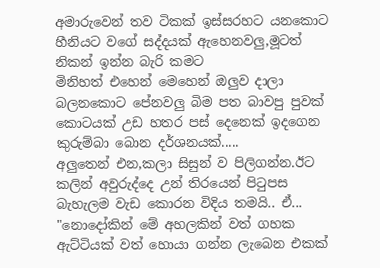අමාරුවෙන් තව ටිකක් ඉස්සරහට යනකොට හීනියට වගේ සද්දයක් ඇහෙනවලු,මූටත් නිකන් ඉන්න බැරි කමට
මිනිහත් එහෙන් මෙහෙන් ඔලුව දාලා බලනකොට පේනවලු බිම පත බාවපු පුවක් කොටයක් උඩ හතර පස් දෙනෙක් ඉදගෙන කුරුම්බා බොන දර්ශනයක්.....
අලුතෙන් එන,කලා සිසුන් ව පිලිගන්න.ඊට කලින් අවුරුද්දෙ උන් තිරයෙන් පි‍ටුපස බැහැලම වැඩ කොරන විදිය තමයි.. ඒ...
"නොදෝකින් මේ අහලකින් වත් ගහක ඇට්ටියක් වත් හොයා ගන්න ලැබෙන එකක්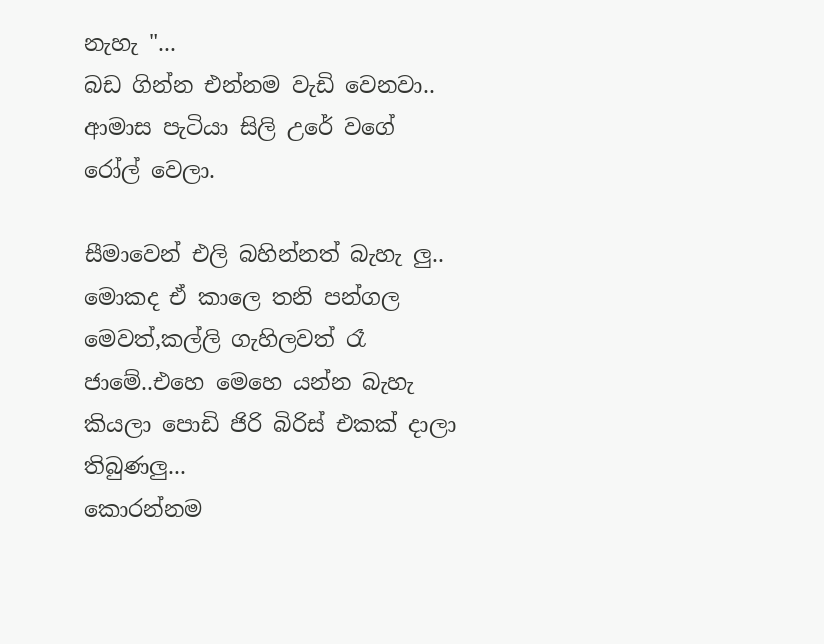නැහැ "...
බඩ ගින්න එන්නම වැඩි වෙනවා..
ආමාස පැටියා සිලි උරේ වගේ රෝල් වෙලා.

සීමාවෙන් එලි බහින්නත් බැහැ ලු..
මොකද ඒ කාලෙ තනි පන්ගල මෙවත්,කල්ලි ගැහිලවත් රෑ ජාමේ..එහෙ මෙහෙ යන්න බැහැ කියලා පොඩි ජිරි බිරිස් එකක් දාලා තිබුණලු...
කොරන්නම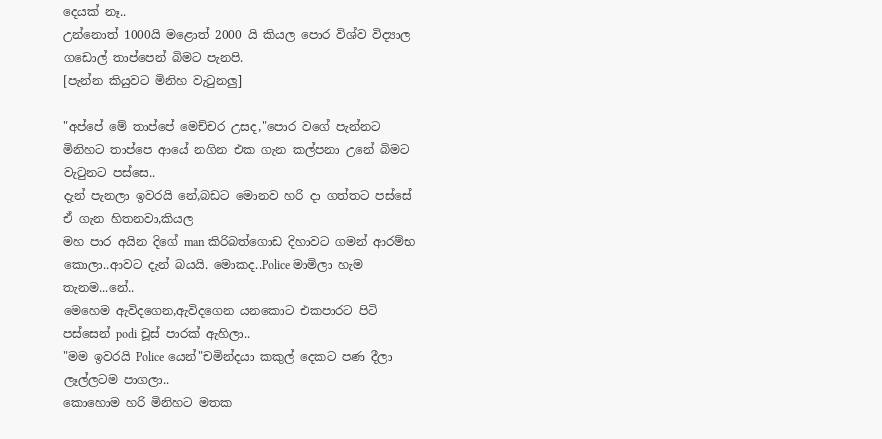දෙයක් නෑ..
උන්නොත් 1000යි මළොත් 2000 යි කියල පොර විශ්ව විද්‍යාල ගඩොල් තාප්පෙන් බිමට පැනපි.
[පැන්න කියුවට මිනිහ වැ‍ටුනලු]

"අප්පේ මේ තාප්පේ මෙච්චර උසද,"පොර වගේ පැන්නට මිනිහට තාප්පෙ ආයේ නගින එක ගැන කල්පනා උනේ බිමට වැ‍ටුනට පස්සෙ..
දැන් පැනලා ඉවරයි නේ,බඩට මොනව හරි දා ගත්තට පස්සේ ඒ ගැන හිතනවා,කියල
මහ පාර අයින දිගේ man කිරිබත්ගොඩ දිහාවට ගමන් ආරම්භ කොලා..ආවට දැන් බයයි. මොකද..Police මාමිලා හැම තැනම...නේ..
මෙහෙම ඇවිදගෙන,ඇවිදගෙන යනකොට එකපාරට පිටි පස්සෙන් podi චූස් පාරක් ඇහිලා..
"මම ඉවරයි Police යෙන්"චමින්දයා කකුල් දෙකට පණ දීලා ලෑල්ලටම පාගලා..
කොහොම හරි මිනිහට මතක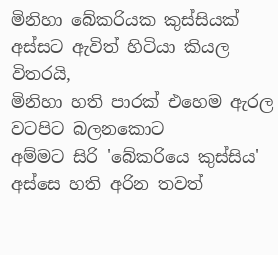මිනිහා බේකරියක කුස්සියක් අස්සට ඇවිත් හිටියා කියල විතරයි,
මිනිහා හති පාරක් එහෙම ඇරල වටපිට බලනකොට
අම්මට සිරි 'බේකරියෙ කුස්සිය' අස්සෙ හති අරින තවත්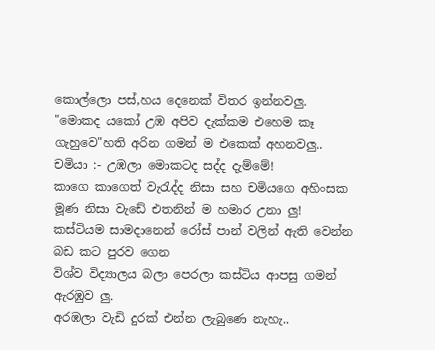කොල්ලො පස්,හය දෙනෙක් විතර ඉන්නවලු.
"මොකද යකෝ උඹ අපිව දැක්කම එහෙම කෑ ගැහුවෙ"හති අරින ගමන් ම එකෙක් අහනවලු..
චමියා :- උඹලා මොකටද සද්ද දැම්මේ!
කාගෙ කාගෙත් වැ‍රැද්ද නිසා සහ චමියගෙ අහිංසක මූණ නිසා වැඩේ එතනින් ම හමාර උනා ලු!
කස්ටියම සාමදානෙන් රෝස් පාන් වලින් ඇති වෙන්න බඩ කට පුරව ගෙන
විශ්ව විද්‍යාලය බලා පෙරලා කස්ටිය ආපසු ගමන් ඇරඹුව ලු.
අරඹලා වැඩි දුරක් එන්න ලැබුණෙ නැහැ..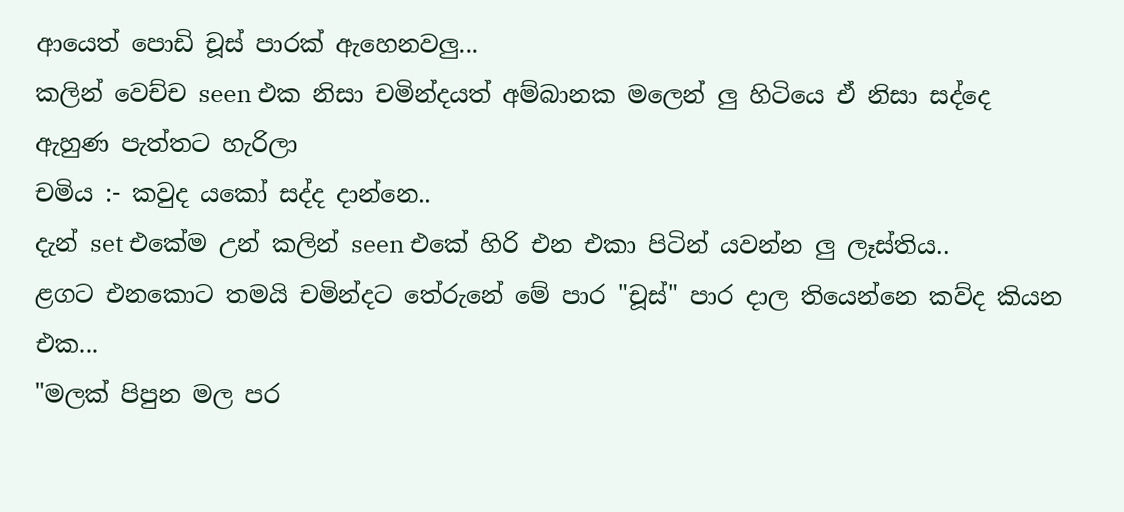ආයෙත් පොඩි චූස් පාරක් ඇහෙනවලු...
කලින් වෙච්ච seen එක නිසා චමින්දයත් අම්බානක මලෙන් ලු හිටියෙ ඒ නිසා සද්දෙ ඇහුණ පැත්තට හැරිලා
චමිය :- කවුද යකෝ සද්ද දාන්නෙ..
දැන් set එකේම උන් කලින් seen එකේ හිරි එන එකා පිටින් යවන්න ලු ලෑස්තිය..
ළගට එනකොට තමයි චමින්දට තේරුනේ මේ පාර "චූස්" පාර දාල තියෙන්නෙ කව්ද කියන එක...
"මලක් පිපුන මල පර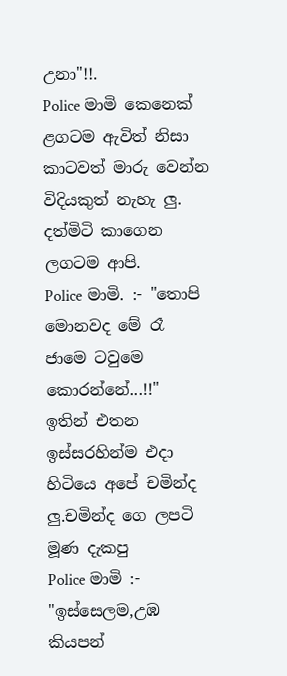උනා"!!.
Police මාමි කෙනෙක්
ළගටම ඇවිත් නිසා කාටවත් මාරු වෙන්න විදියකුත් නැහැ ලු.
දත්මිටි කාගෙන ලගටම ආපි.
Police මාමි. :- "තොපි මොනවද මේ රෑ ජාමෙ ටවුමෙ කොරන්නේ...!!"
ඉතින් එතන ඉස්සරහින්ම එදා හිටියෙ අපේ චමින්ද ලු.චමින්ද ගෙ ලපටි මූණ දැකපු
Police මාමි :- "ඉස්සෙලම,උඹ කියපන්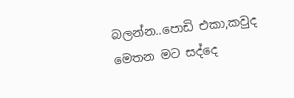බලන්න..පොඩි එකා,කවුද මෙතන මට සද්දෙ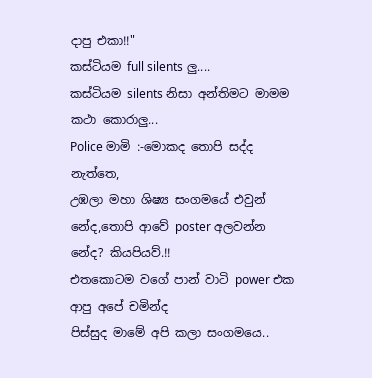දාපු එකා!!"
කස්ටියම full silents ලු....
කස්ටියම silents නිසා අන්තිමට මාමම කථා කොරාලු...
Police මාමි :-මොකද තොපි සද්ද නැත්තෙ,
උඹලා මහා ශිෂ්‍ය සංගමයේ එවුන් නේද,තොපි ආවේ poster අලවන්න නේද? කියපියව්.!!
එතකොටම වගේ පාන් වාටි power එක ආපු අපේ චමින්ද
පිස්සුද මාමේ අපි කලා සංගමයෙ..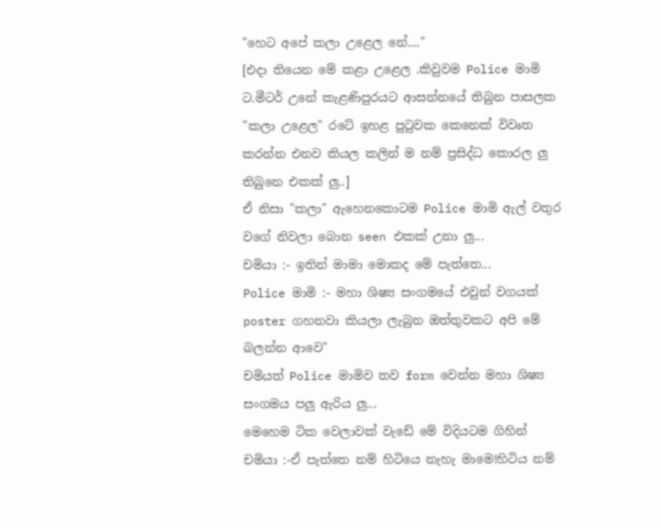"හෙට අපේ කලා උළෙල නේ...."
[එදා තියෙන මේ කළා උළෙල .කිවුවම Police මාමි ට.මීටර් උනේ කැළණිපුරයට ආසන්නයේ තිබුන පාසලක "කලා උළෙල" රටේ ඉහළ පු‍ටුවක කෙනෙක් විවෘත කරන්න එනව කියල කලින් ම නම් ප්‍රසිද්ධ කොරල ලු තිබුනෙ එකක් ලු..]
ඒ නිසා "කලා" ඇහෙනකොටම Police මාමි ඇල් වතුර වගේ නිවලා බොන seen එකක් උනා ලු...
චමියා :- ඉතින් මාමා මොකද මේ පැත්තෙ...
Police මාමි :- මහා ශිෂ්‍ය සංගමයේ එවුන් වගයක් poster ගහනවා කියලා ලැබුන ඔත්තුවකට අපි මේ බලන්න ආවෙ"
චමියත් Police මාමිව තව form වෙන්න මහා ශිෂ්‍ය සංගමය පලු ඇරිය ලු...
මෙහෙම ටික වෙලාවක් වැඩේ මේ විදියටම ගිහින්
චමියා :-ඒ පැත්තෙ නම් හිටියෙ නැහැ මාමෙ!හිටිය නම්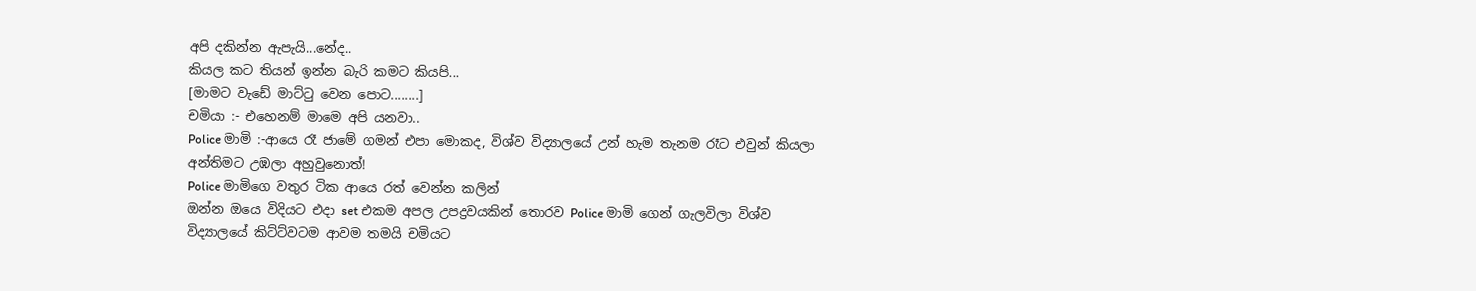අපි දකින්න ඇපැයි...නේද..
කියල කට තියන් ඉන්න බැරි කමට කියපි...
[මාමට වැඩේ මාට්‍ටු වෙන පොට........]
චමියා :- එහෙනම් මාමෙ අපි යනවා..
Police මාමි :-ආයෙ රෑ ජාමේ ගමන් එපා මොකද, විශ්ව විද්‍යාලයේ උන් හැම තැනම රෑට එවුන් කියලා අන්තිමට උඹලා අහුවුනොත්!
Police මාමිගෙ වතුර ටික ආයෙ රත් වෙන්න කලින්
ඔන්න ඔයෙ විදියට එදා set එකම අපල උපද්‍රවයකින් තොරව Police මාමි ගෙන් ගැලවිලා විශ්ව විද්‍යාලයේ කිට්ට්වටම ආවම තමයි චමියට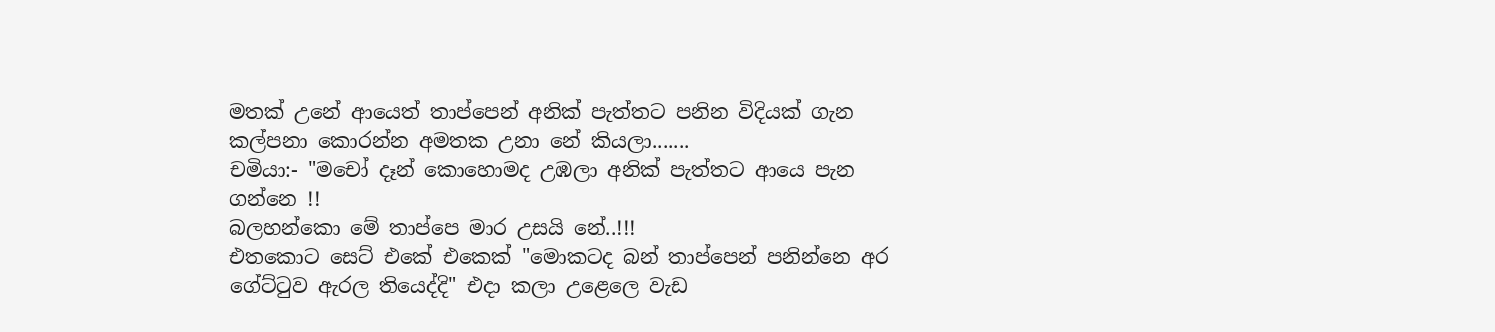මතක් උනේ ආයෙත් තාප්පෙන් අනික් පැත්තට පනින විදියක් ගැන කල්පනා කොරන්න අමතක උනා නේ කියලා.......
චමියා:- "මචෝ දෑන් කොහොමද උඹලා අනික් පැත්තට ආයෙ පැන ගන්නෙ !!
බලහන්කො මේ තාප්පෙ මාර උසයි නේ..!!!
එතකොට සෙට් එකේ එකෙක් "මොකටද බන් තාප්පෙන් පනින්නෙ අර ගේට්‍ටුව ඇරල තියෙද්දි" එදා කලා උළෙලෙ වැඩ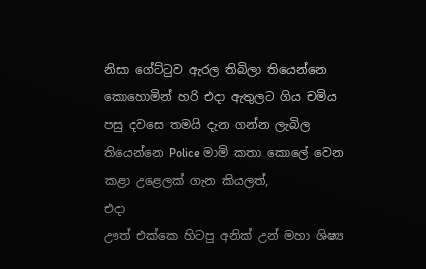නිසා ගේට්‍ටුව ඇරල තිබිලා තියෙන්නෙ
කොහොමින් හරි එදා ඇතුලට ගිය චමිය පසු දවසෙ තමයි දැන ගන්න ලැබිල තියෙන්නෙ Police මාමි කතා කොලේ වෙන කළා උළෙලක් ගැන කියලත්,
එදා
ඌත් එක්කෙ හිටපු අනික් උන් මහා ශිෂ්‍ය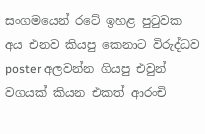සංගමයෙන් රටේ ඉහළ පු‍ටුවක අය එනව කියපු කෙනාට විරුද්ධව poster අලවන්න ගියපු එවුන් වගයක් කියන එකත් ආරංචි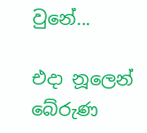වුනේ...

එදා නූලෙන් බේරුණ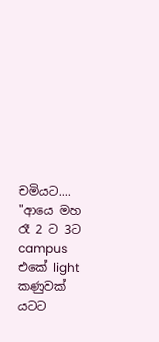චමියට....
"ආයෙ මහ රෑ 2 ට 3ට campus එකේ light කණුවක් යටට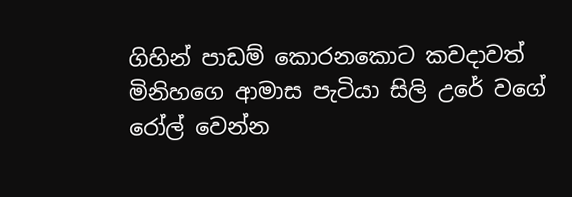ගිහින් පාඩම් කොරනකොට කවදාවත් මිනිහගෙ ආමාස පැටියා සිලි උරේ වගේ රෝල් වෙන්න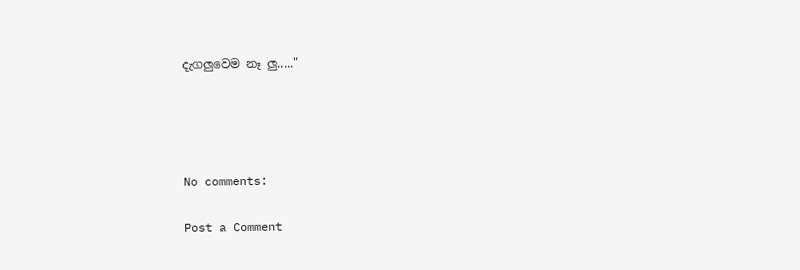දැගලුවෙම නෑ ලු....."




No comments:

Post a Comment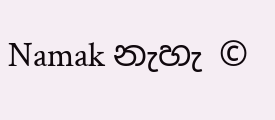Namak නැහැ ©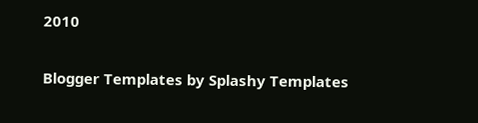2010

Blogger Templates by Splashy Templates